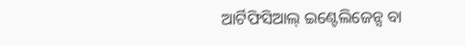ଆର୍ଟିଫିସିଆଲ୍ ଇଣ୍ଟେଲିଜେନ୍ସ ବା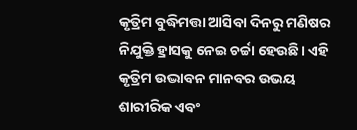କୃତ୍ରିମ ବୁଦ୍ଧିମତ୍ତା ଆସିବା ଦିନରୁ ମଣିଷର ନିଯୁକ୍ତି ହ୍ରାସକୁ ନେଇ ଚର୍ଚ୍ଚା ହେଉଛି। ଏହି କୃତ୍ରିମ ଉଦ୍ଭାବନ ମାନବର ଉଭୟ ଶାରୀରିକ ଏବଂ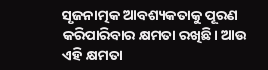ସୃଜନାତ୍ମକ ଆବଶ୍ୟକତାକୁ ପୂରଣ କରିପାରିବାର କ୍ଷମତା ରଖିଛି। ଆଉ ଏହି କ୍ଷମତା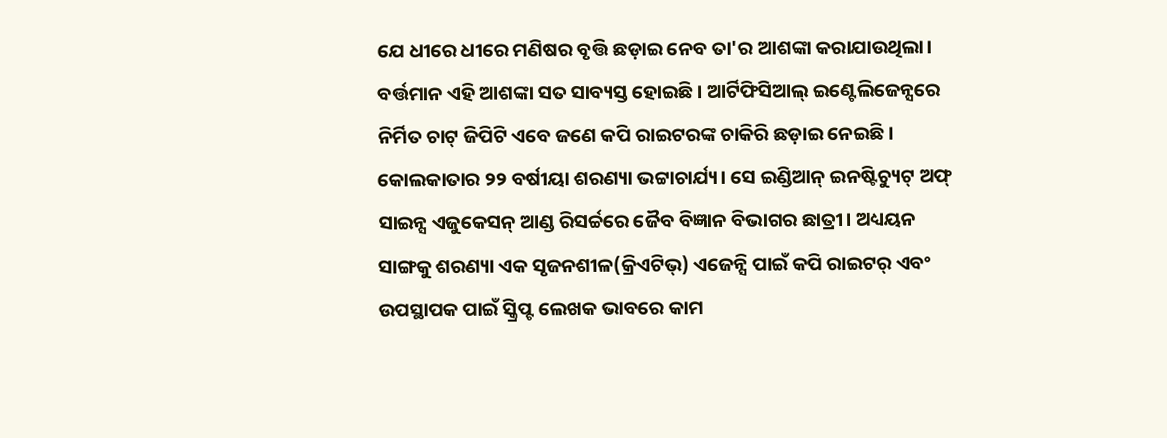ଯେ ଧୀରେ ଧୀରେ ମଣିଷର ବୃତ୍ତି ଛଡ଼ାଇ ନେବ ତା'ର ଆଶଙ୍କା କରାଯାଉଥିଲା। ବର୍ତ୍ତମାନ ଏହି ଆଶଙ୍କା ସତ ସାବ୍ୟସ୍ତ ହୋଇଛି। ଆର୍ଟିଫିସିଆଲ୍ ଇଣ୍ଟେଲିଜେନ୍ସରେ ନିର୍ମିତ ଚାଟ୍ ଜିପିଟି ଏବେ ଜଣେ କପି ରାଇଟରଙ୍କ ଚାକିରି ଛଡ଼ାଇ ନେଇଛି।
କୋଲକାତାର ୨୨ ବର୍ଷୀୟା ଶରଣ୍ୟା ଭଟ୍ଟାଚାର୍ଯ୍ୟ। ସେ ଇଣ୍ଡିଆନ୍ ଇନଷ୍ଟିଚ୍ୟୁଟ୍ ଅଫ୍ ସାଇନ୍ସ ଏଜୁକେସନ୍ ଆଣ୍ଡ ରିସର୍ଚ୍ଚରେ ଜୈବ ବିଜ୍ଞାନ ବିଭାଗର ଛାତ୍ରୀ। ଅଧ୍ୟୟନ ସାଙ୍ଗକୁ ଶରଣ୍ୟା ଏକ ସୃଜନଶୀଳ(କ୍ରିଏଟିଭ୍) ଏଜେନ୍ସି ପାଇଁ କପି ରାଇଟର୍ ଏବଂ ଉପସ୍ଥାପକ ପାଇଁ ସ୍କ୍ରିପ୍ଟ ଲେଖକ ଭାବରେ କାମ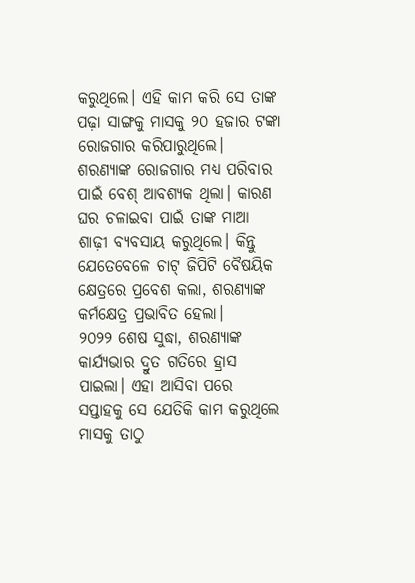କରୁଥିଲେ। ଏହି କାମ କରି ସେ ତାଙ୍କ ପଢ଼ା ସାଙ୍ଗକୁ ମାସକୁ ୨୦ ହଜାର ଟଙ୍କା ରୋଜଗାର କରିପାରୁଥିଲେ। ଶରଣ୍ୟାଙ୍କ ରୋଜଗାର ମଧ୍ୟ ପରିବାର ପାଇଁ ବେଶ୍ ଆବଶ୍ୟକ ଥିଲା। କାରଣ ଘର ଚଳାଇବା ପାଇଁ ତାଙ୍କ ମାଆ ଶାଢ଼ୀ ବ୍ୟବସାୟ କରୁଥିଲେ। କିନ୍ତୁ ଯେତେବେଳେ ଚାଟ୍ ଜିପିଟି ବୈଷୟିକ କ୍ଷେତ୍ରରେ ପ୍ରବେଶ କଲା, ଶରଣ୍ୟାଙ୍କ କର୍ମକ୍ଷେତ୍ର ପ୍ରଭାବିତ ହେଲା।
୨୦୨୨ ଶେଷ ସୁଦ୍ଧା, ଶରଣ୍ୟାଙ୍କ କାର୍ଯ୍ୟଭାର ଦ୍ରୁତ ଗତିରେ ହ୍ରାସ ପାଇଲା। ଏହା ଆସିବା ପରେ ସପ୍ତାହକୁ ସେ ଯେତିକି କାମ କରୁଥିଲେ ମାସକୁ ତାଠୁ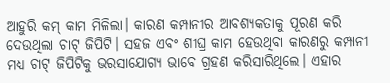ଆହୁରି କମ୍ କାମ ମିଳିଲା। କାରଣ କମ୍ପାନୀର ଆବଶ୍ୟକତାକୁ ପୂରଣ କରି ଦେଉଥିଲା ଚାଟ୍ ଜିପିଟି। ସହଜ ଏବଂ ଶୀଘ୍ର କାମ ହେଉଥିବା କାରଣରୁ କମ୍ପାନୀ ମଧ୍ୟ ଚାଟ୍ ଜିପିଟିକୁ ଭରସାଯୋଗ୍ୟ ଭାବେ ଗ୍ରହଣ କରିସାରିଥିଲେ। ଏହାର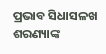ପ୍ରଭାବ ସିଧାସଳଖ ଶରଣ୍ୟାଙ୍କ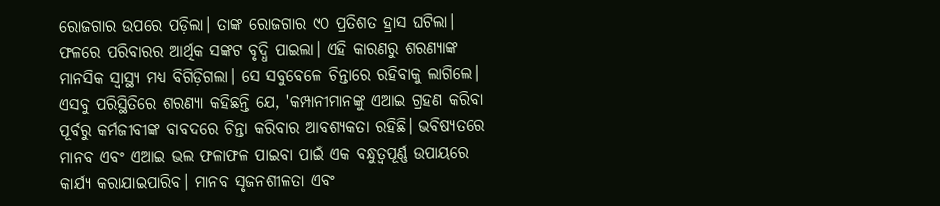ରୋଜଗାର ଉପରେ ପଡ଼ିଲା। ତାଙ୍କ ରୋଜଗାର ୯୦ ପ୍ରତିଶତ ହ୍ରାସ ଘଟିଲା। ଫଳରେ ପରିବାରର ଆର୍ଥିକ ସଙ୍କଟ ବୃଦ୍ଧି ପାଇଲା। ଏହି କାରଣରୁ ଶରଣ୍ୟାଙ୍କ ମାନସିକ ସ୍ୱାସ୍ଥ୍ୟ ମଧ୍ୟ ବିଗିଡ଼ିଗଲା। ସେ ସବୁବେଳେ ଚିନ୍ତାରେ ରହିବାକୁ ଲାଗିଲେ।
ଏସବୁ ପରିସ୍ଥିତିରେ ଶରଣ୍ୟା କହିଛନ୍ତି ଯେ, 'କମ୍ପାନୀମାନଙ୍କୁ ଏଆଇ ଗ୍ରହଣ କରିବା ପୂର୍ବରୁ କର୍ମଜୀବୀଙ୍କ ବାବଦରେ ଚିନ୍ତା କରିବାର ଆବଶ୍ୟକତା ରହିଛି। ଭବିଷ୍ୟତରେ ମାନବ ଏବଂ ଏଆଇ ଭଲ ଫଳାଫଳ ପାଇବା ପାଇଁ ଏକ ବନ୍ଧୁତ୍ୱପୂର୍ଣ୍ଣ ଉପାୟରେ କାର୍ଯ୍ୟ କରାଯାଇପାରିବ। ମାନବ ସୃଜନଶୀଳତା ଏବଂ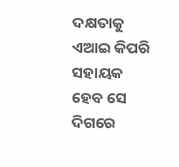ଦକ୍ଷତାକୁ ଏଆଇ କିପରି ସହାୟକ ହେବ ସେ ଦିଗରେ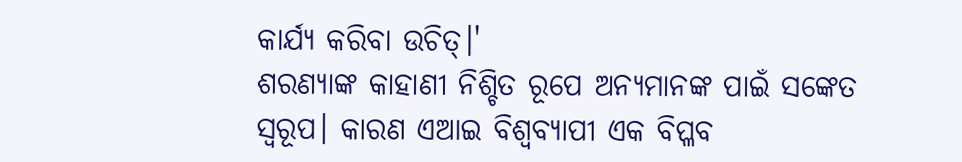କାର୍ଯ୍ୟ କରିବା ଉଚିତ୍।'
ଶରଣ୍ୟାଙ୍କ କାହାଣୀ ନିଶ୍ଚିତ ରୂପେ ଅନ୍ୟମାନଙ୍କ ପାଇଁ ସଙ୍କେତ ସ୍ୱରୂପ। କାରଣ ଏଆଇ ବିଶ୍ୱବ୍ୟାପୀ ଏକ ବିପ୍ଳବ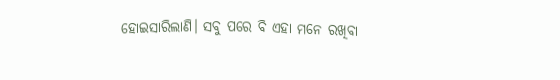ହୋଇସାରିଲାଣି। ସବୁ ପରେ ବି ଏହା ମନେ ରଖିବା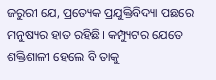ଜରୁରୀ ଯେ, ପ୍ରତ୍ୟେକ ପ୍ରଯୁକ୍ତିବିଦ୍ୟା ପଛରେ ମନୁଷ୍ୟର ହାତ ରହିଛି। କମ୍ପ୍ୟୁଟର ଯେତେ ଶକ୍ତିଶାଳୀ ହେଲେ ବି ତାକୁ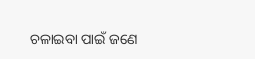ଚଳାଇବା ପାଇଁ ଜଣେ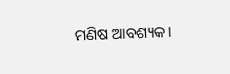ମଣିଷ ଆବଶ୍ୟକ।